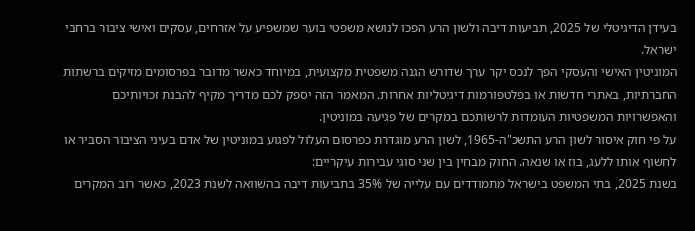בעידן הדיגיטלי של 2025, תביעות דיבה ולשון הרע הפכו לנושא משפטי בוער שמשפיע על אזרחים, עסקים ואישי ציבור ברחבי ישראל.
המוניטין האישי והעסקי הפך לנכס יקר ערך שדורש הגנה משפטית מקצועית, במיוחד כאשר מדובר בפרסומים מזיקים ברשתות החברתיות, באתרי חדשות או בפלטפורמות דיגיטליות אחרות. המאמר הזה יספק לכם מדריך מקיף להבנת זכויותיכם והאפשרויות המשפטיות העומדות לרשותכם במקרים של פגיעה במוניטין.
על פי חוק איסור לשון הרע התשכ"ה-1965, לשון הרע מוגדרת כפרסום העלול לפגוע במוניטין של אדם בעיני הציבור הסביר או לחשוף אותו ללעג, בוז או שנאה. החוק מבחין בין שני סוגי עבירות עיקריים:
בשנת 2025, בתי המשפט בישראל מתמודדים עם עלייה של 35% בתביעות דיבה בהשוואה לשנת 2023, כאשר רוב המקרים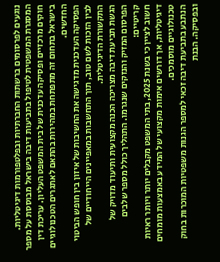נוגעים לפרסומים ברשתות החברתיות ובפלטפורמות דיגיטליות.
המסגרת המשפטית לטיפול בתביעות דיבה בישראל מבוססת על מספר חוקים מרכזיים ופסיקה עדכנית של בית המשפט העליון. עריכת דין בישראל בתחום זה מתפתחת במהירות בהתאם לאתגרים הטכנולוגיים החדשים.
הפסיקה העדכנית מדגישה את החשיבות של איזון בין חופש הביטוי לבין הזכות לשם טוב, תוך התחשבות במאפיינים הייחודיים של התקשורת הדיגיטלית.
הגשת תביעת דיבה מצריכה הכנה מקצועית ותיעוד מדויק של הפרסום המזיק והנזקים שנגרמו. התהליך כולל מספר שלבים קריטיים:
חשוב לציין כי בשנת 2025, בתי המשפט מקבלים יותר ויותר ראיות דיגיטליות, אך דורשים אימות מקצועי של המידע באמצעות מומחים טכנולוגיים מוסמכים.
הנתבע בתביעת דיבה זכאי למספר הגנות משפטיות המוכרות בחוק ובפסיקה. הבנת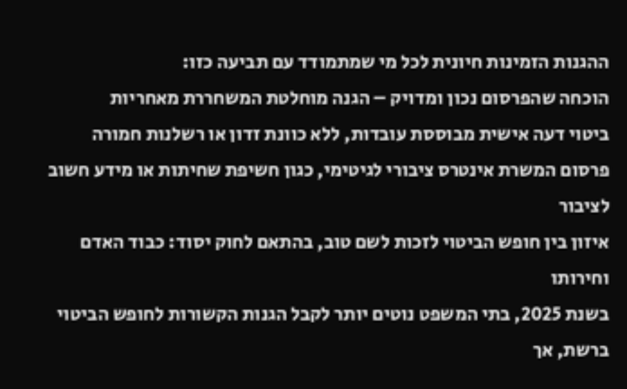ההגנות הזמינות חיונית לכל מי שמתמודד עם תביעה כזו:
הוכחה שהפרסום נכון ומדויק – הגנה מוחלטת המשחררת מאחריות
ביטוי דעה אישית מבוססת עובדות, ללא כוונת זדון או רשלנות חמורה
פרסום המשרת אינטרס ציבורי לגיטימי, כגון חשיפת שחיתות או מידע חשוב לציבור
איזון בין חופש הביטוי לזכות לשם טוב, בהתאם לחוק יסוד: כבוד האדם וחירותו
בשנת 2025, בתי המשפט נוטים יותר לקבל הגנות הקשורות לחופש הביטוי ברשת, אך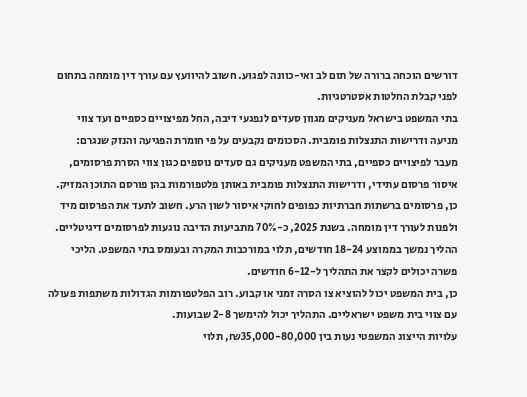דורשים הוכחה ברורה של תום לב ואי-כוונה לפגוע. חשוב להיוועץ עם עורך דין מומחה בתחום לפני קבלת החלטות אסטרטגיות.
בתי המשפט בישראל מעניקים מגוון סעדים לנפגעי דיבה, החל מפיצויים כספיים ועד צווי מניעה ודרישות התנצלות פומבית. הסכומים נקבעים על פי חומרת הפגיעה והנזק שנגרם:
מעבר לפיצויים כספיים, בתי המשפט מעניקים גם סעדים נוספים כגון צווי הסרת פרסומים, איסור פרסום עתידי, ודרישות התנצלות פומבית באותן פלטפורמות בהן פורסם התוכן המזיק.
כן, פרסומים ברשתות חברתיות כפופים לחוקי איסור לשון הרע. חשוב לתעד את הפרסום מיד ולפנות לעורך דין מומחה. בשנת 2025, כ-70% מתביעות הדיבה נוגעות לפרסומים דיגיטליים.
ההליך נמשך בממוצע 18-24 חודשים, תלוי במורכבות המקרה ובעומס בתי המשפט. הליכי פשרה יכולים לקצר את התהליך ל-6-12 חודשים.
כן, בית המשפט יכול להוציא צו הסרה זמני או קבוע. רוב הפלטפורמות הגדולות משתפות פעולה עם צווי בית משפט ישראליים. התהליך יכול להימשך 2-8 שבועות.
עלויות הייצוג המשפטי נעות בין ₪35,000-80,000, תלוי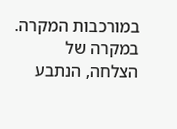במורכבות המקרה. במקרה של הצלחה, הנתבע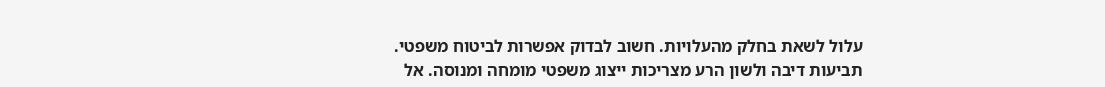עלול לשאת בחלק מהעלויות. חשוב לבדוק אפשרות לביטוח משפטי.
תביעות דיבה ולשון הרע מצריכות ייצוג משפטי מומחה ומנוסה. אל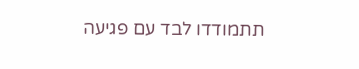תתמודדו לבד עם פגיעה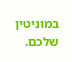במוניטין שלכם.